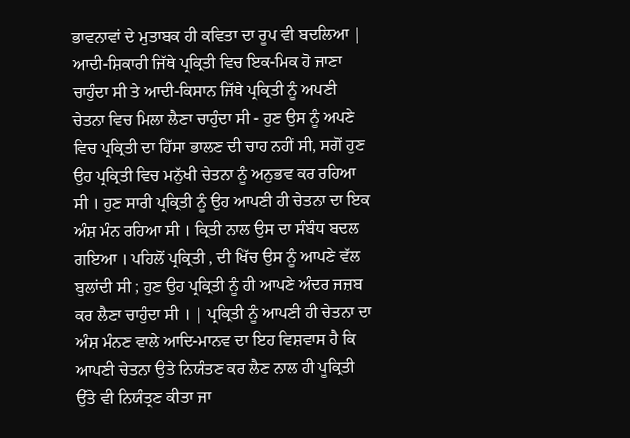ਭਾਵਨਾਵਾਂ ਦੇ ਮੁਤਾਬਕ ਹੀ ਕਵਿਤਾ ਦਾ ਰੂਪ ਵੀ ਬਦਲਿਆ | ਆਦੀ-ਸ਼ਿਕਾਰੀ ਜਿੱਥੇ ਪ੍ਰਕ੍ਰਿਤੀ ਵਿਚ ਇਕ-ਮਿਕ ਹੋ ਜਾਣਾ ਚਾਹੁੰਦਾ ਸੀ ਤੇ ਆਦੀ-ਕਿਸਾਨ ਜਿੱਥੇ ਪ੍ਰਕ੍ਰਿਤੀ ਨੂੰ ਅਪਣੀ ਚੇਤਨਾ ਵਿਚ ਮਿਲਾ ਲੈਣਾ ਚਾਹੁੰਦਾ ਸੀ - ਹੁਣ ਉਸ ਨੂੰ ਅਪਣੇ ਵਿਚ ਪ੍ਰਕ੍ਰਿਤੀ ਦਾ ਹਿੱਸਾ ਭਾਲਣ ਦੀ ਚਾਹ ਨਹੀਂ ਸੀ, ਸਗੋਂ ਹੁਣ ਉਹ ਪ੍ਰਕ੍ਰਿਤੀ ਵਿਚ ਮਨੁੱਖੀ ਚੇਤਨਾ ਨੂੰ ਅਨੁਭਵ ਕਰ ਰਹਿਆ ਸੀ । ਹੁਣ ਸਾਰੀ ਪ੍ਰਕ੍ਰਿਤੀ ਨੂੰ ਉਹ ਆਪਣੀ ਹੀ ਚੇਤਨਾ ਦਾ ਇਕ ਅੰਸ਼ ਮੰਨ ਰਹਿਆ ਸੀ । ਕ੍ਰਿਤੀ ਨਾਲ ਉਸ ਦਾ ਸੰਬੰਧ ਬਦਲ ਗਇਆ । ਪਹਿਲੋਂ ਪ੍ਰਕ੍ਰਿਤੀ , ਦੀ ਖਿੱਚ ਉਸ ਨੂੰ ਆਪਣੇ ਵੱਲ ਬੁਲਾਂਦੀ ਸੀ ; ਹੁਣ ਉਹ ਪ੍ਰਕ੍ਰਿਤੀ ਨੂੰ ਹੀ ਆਪਣੇ ਅੰਦਰ ਜਜ਼ਬ ਕਰ ਲੈਣਾ ਚਾਹੁੰਦਾ ਸੀ । | ਪ੍ਰਕ੍ਰਿਤੀ ਨੂੰ ਆਪਣੀ ਹੀ ਚੇਤਨਾ ਦਾ ਅੰਸ਼ ਮੰਨਣ ਵਾਲੇ ਆਦਿ-ਮਾਨਵ ਦਾ ਇਹ ਵਿਸ਼ਵਾਸ ਹੈ ਕਿ ਆਪਣੀ ਚੇਤਨਾ ਉਤੇ ਨਿਯੰਤਣ ਕਰ ਲੈਣ ਨਾਲ ਹੀ ਪੂਕ੍ਰਿਤੀ ਉੱਤੇ ਵੀ ਨਿਯੰਤ੍ਰਣ ਕੀਤਾ ਜਾ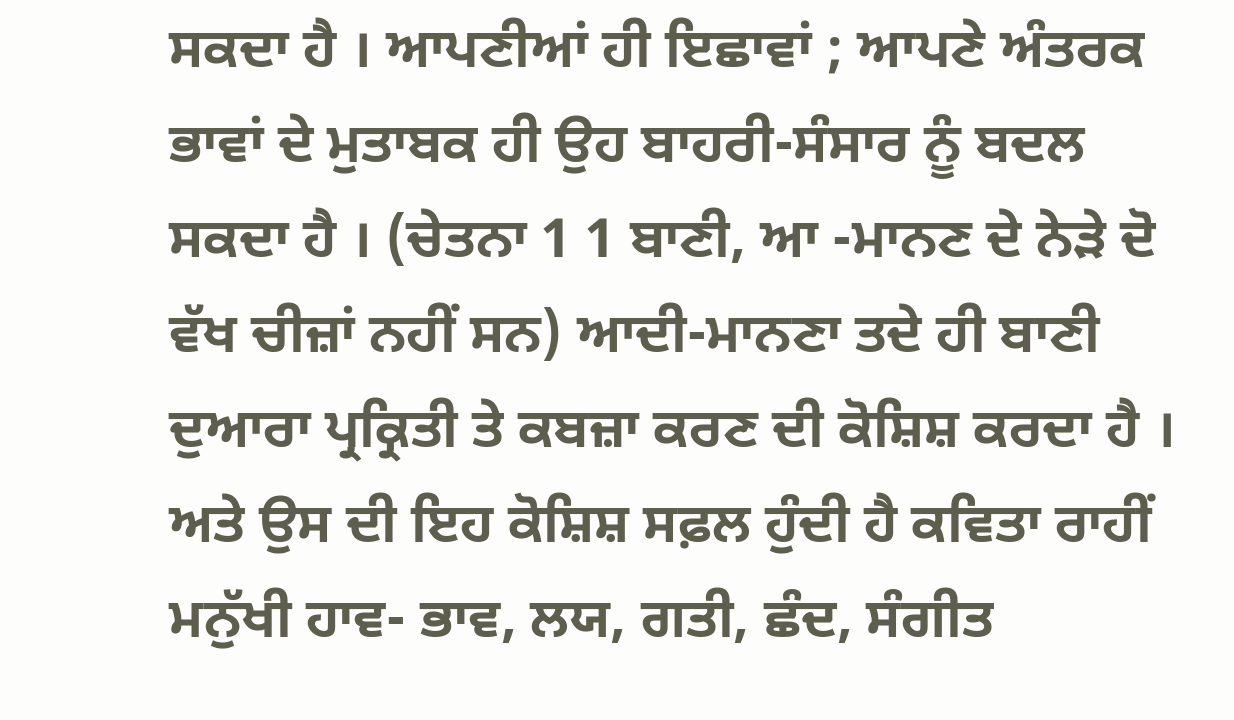ਸਕਦਾ ਹੈ । ਆਪਣੀਆਂ ਹੀ ਇਛਾਵਾਂ ; ਆਪਣੇ ਅੰਤਰਕ ਭਾਵਾਂ ਦੇ ਮੁਤਾਬਕ ਹੀ ਉਹ ਬਾਹਰੀ-ਸੰਸਾਰ ਨੂੰ ਬਦਲ ਸਕਦਾ ਹੈ । (ਚੇਤਨਾ 1 1 ਬਾਣੀ, ਆ -ਮਾਨਣ ਦੇ ਨੇੜੇ ਦੋ ਵੱਖ ਚੀਜ਼ਾਂ ਨਹੀਂ ਸਨ) ਆਦੀ-ਮਾਨਣਾ ਤਦੇ ਹੀ ਬਾਣੀ ਦੁਆਰਾ ਪ੍ਰਕ੍ਰਿਤੀ ਤੇ ਕਬਜ਼ਾ ਕਰਣ ਦੀ ਕੋਸ਼ਿਸ਼ ਕਰਦਾ ਹੈ । ਅਤੇ ਉਸ ਦੀ ਇਹ ਕੋਸ਼ਿਸ਼ ਸਫ਼ਲ ਹੁੰਦੀ ਹੈ ਕਵਿਤਾ ਰਾਹੀਂ ਮਨੁੱਖੀ ਹਾਵ- ਭਾਵ, ਲਯ, ਗਤੀ, ਛੰਦ, ਸੰਗੀਤ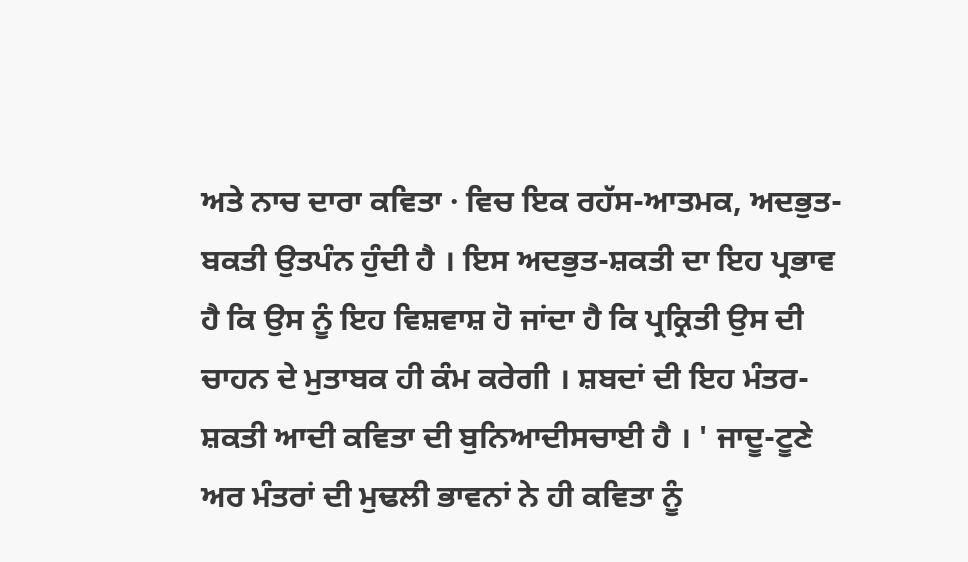ਅਤੇ ਨਾਚ ਦਾਰਾ ਕਵਿਤਾ · ਵਿਚ ਇਕ ਰਹੱਸ-ਆਤਮਕ, ਅਦਭੁਤ-ਬਕਤੀ ਉਤਪੰਨ ਹੁੰਦੀ ਹੈ । ਇਸ ਅਦਭੁਤ-ਸ਼ਕਤੀ ਦਾ ਇਹ ਪ੍ਰਭਾਵ ਹੈ ਕਿ ਉਸ ਨੂੰ ਇਹ ਵਿਸ਼ਵਾਸ਼ ਹੋ ਜਾਂਦਾ ਹੈ ਕਿ ਪ੍ਰਕ੍ਰਿਤੀ ਉਸ ਦੀ ਚਾਹਨ ਦੇ ਮੁਤਾਬਕ ਹੀ ਕੰਮ ਕਰੇਗੀ । ਸ਼ਬਦਾਂ ਦੀ ਇਹ ਮੰਤਰ-ਸ਼ਕਤੀ ਆਦੀ ਕਵਿਤਾ ਦੀ ਬੁਨਿਆਦੀਸਚਾਈ ਹੈ । ' ਜਾਦੂ-ਟੂਣੇ ਅਰ ਮੰਤਰਾਂ ਦੀ ਮੁਢਲੀ ਭਾਵਨਾਂ ਨੇ ਹੀ ਕਵਿਤਾ ਨੂੰ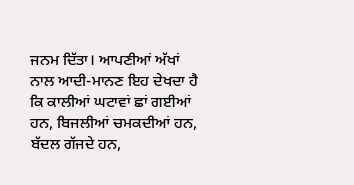ਜਨਮ ਦਿੱਤਾ। ਆਪਣੀਆਂ ਅੱਖਾਂ ਨਾਲ ਆਦੀ-ਮਾਨਣ ਇਹ ਦੇਖਦਾ ਹੈ ਕਿ ਕਾਲੀਆਂ ਘਟਾਵਾਂ ਛਾਂ ਗਈਆਂ ਹਨ, ਬਿਜਲੀਆਂ ਚਮਕਦੀਆਂ ਹਨ, ਬੱਦਲ ਗੱਜਦੇ ਹਨ,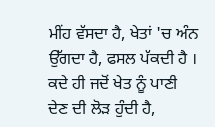ਮੀਂਹ ਵੱਸਦਾ ਹੈ, ਖੇਤਾਂ 'ਚ ਅੰਨ ਉੱਗਦਾ ਹੈ, ਫਸਲ ਪੱਕਦੀ ਹੈ । ਕਦੇ ਹੀ ਜਦੋਂ ਖੇਤ ਨੂੰ ਪਾਣੀ ਦੇਣ ਦੀ ਲੋੜ ਹੁੰਦੀ ਹੈ,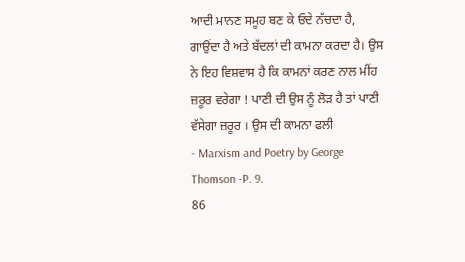ਆਦੀ ਮਾਨਣ ਸਮੂਹ ਬਣ ਕੇ ਓਦੇ ਨੱਚਦਾ ਹੈ, ਗਾਉਂਦਾ ਹੈ ਅਤੇ ਬੱਦਲਾਂ ਦੀ ਕਾਮਨਾ ਕਰਦਾ ਹੈ। ਉਸ ਨੇ ਇਹ ਵਿਸ਼ਵਾਸ ਹੈ ਕਿ ਕਾਮਨਾਂ ਕਰਣ ਨਾਲ ਮੀਂਹ ਜ਼ਰੂਰ ਵਰੇਗਾ ! ਪਾਣੀ ਦੀ ਉਸ ਨੂੰ ਲੋੜ ਹੈ ਤਾਂ ਪਾਣੀ ਵੱਸੇਗਾ ਜ਼ਰੂਰ । ਉਸ ਦੀ ਕਾਮਨਾ ਫਲੀ
- Marxism and Poetry by George Thomson -P. 9.
86